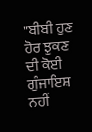"ਬੀਬੀ ਹੁਣ ਹੋਰ ਝੁਕਣ ਦੀ ਕੋਈ ਗੁੰਜਾਇਸ਼ ਨਹੀਂ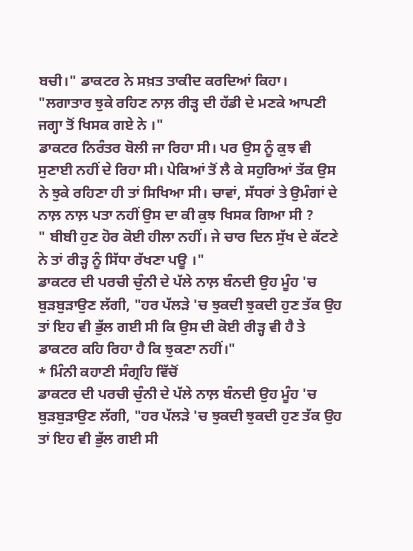ਬਚੀ।" ਡਾਕਟਰ ਨੇ ਸਖ਼ਤ ਤਾਕੀਦ ਕਰਦਿਆਂ ਕਿਹਾ।
"ਲਗਾਤਾਰ ਝੁਕੇ ਰਹਿਣ ਨਾਲ਼ ਰੀੜ੍ਹ ਦੀ ਹੱਡੀ ਦੇ ਮਣਕੇ ਆਪਣੀ ਜਗ੍ਹਾ ਤੋਂ ਖਿਸਕ ਗਏ ਨੇ ।"
ਡਾਕਟਰ ਨਿਰੰਤਰ ਬੋਲੀ ਜਾ ਰਿਹਾ ਸੀ। ਪਰ ਉਸ ਨੂੰ ਕੁਝ ਵੀ ਸੁਣਾਈ ਨਹੀਂ ਦੇ ਰਿਹਾ ਸੀ। ਪੇਕਿਆਂ ਤੋਂ ਲੈ ਕੇ ਸਹੁਰਿਆਂ ਤੱਕ ਉਸ ਨੇ ਝੁਕੇ ਰਹਿਣਾ ਹੀ ਤਾਂ ਸਿਖਿਆ ਸੀ। ਚਾਵਾਂ, ਸੱਧਰਾਂ ਤੇ ਉਮੰਗਾਂ ਦੇ ਨਾਲ਼ ਨਾਲ਼ ਪਤਾ ਨਹੀਂ ਉਸ ਦਾ ਕੀ ਕੁਝ ਖਿਸਕ ਗਿਆ ਸੀ ?
" ਬੀਬੀ ਹੁਣ ਹੋਰ ਕੋਈ ਹੀਲਾ ਨਹੀਂ। ਜੇ ਚਾਰ ਦਿਨ ਸੁੱਖ ਦੇ ਕੱਟਣੇ ਨੇ ਤਾਂ ਰੀੜ੍ਹ ਨੂੰ ਸਿੱਧਾ ਰੱਖਣਾ ਪਊ ।"
ਡਾਕਟਰ ਦੀ ਪਰਚੀ ਚੁੰਨੀ ਦੇ ਪੱਲੇ ਨਾਲ਼ ਬੰਨਦੀ ਉਹ ਮੂੰਹ 'ਚ ਬੁੜਬੁੜਾਉਣ ਲੱਗੀ, "ਹਰ ਪੱਲੜੇ 'ਚ ਝੁਕਦੀ ਝੁਕਦੀ ਹੁਣ ਤੱਕ ਉਹ ਤਾਂ ਇਹ ਵੀ ਭੁੱਲ ਗਈ ਸੀ ਕਿ ਉਸ ਦੀ ਕੋਈ ਰੀੜ੍ਹ ਵੀ ਹੈ ਤੇ ਡਾਕਟਰ ਕਹਿ ਰਿਹਾ ਹੈ ਕਿ ਝੁਕਣਾ ਨਹੀਂ।"
* ਮਿੰਨੀ ਕਹਾਣੀ ਸੰਗ੍ਰਹਿ ਵਿੱਚੋਂ
ਡਾਕਟਰ ਦੀ ਪਰਚੀ ਚੁੰਨੀ ਦੇ ਪੱਲੇ ਨਾਲ਼ ਬੰਨਦੀ ਉਹ ਮੂੰਹ 'ਚ ਬੁੜਬੁੜਾਉਣ ਲੱਗੀ, "ਹਰ ਪੱਲੜੇ 'ਚ ਝੁਕਦੀ ਝੁਕਦੀ ਹੁਣ ਤੱਕ ਉਹ ਤਾਂ ਇਹ ਵੀ ਭੁੱਲ ਗਈ ਸੀ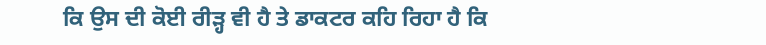ਕਿ ਉਸ ਦੀ ਕੋਈ ਰੀੜ੍ਹ ਵੀ ਹੈ ਤੇ ਡਾਕਟਰ ਕਹਿ ਰਿਹਾ ਹੈ ਕਿ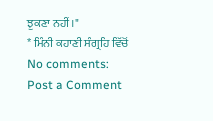ਝੁਕਣਾ ਨਹੀਂ।"
* ਮਿੰਨੀ ਕਹਾਣੀ ਸੰਗ੍ਰਹਿ ਵਿੱਚੋਂ
No comments:
Post a Comment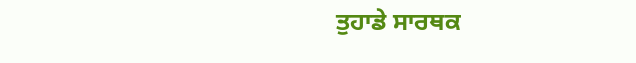ਤੁਹਾਡੇ ਸਾਰਥਕ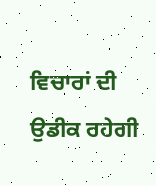ਵਿਚਾਰਾਂ ਦੀ ਉਡੀਕ ਰਹੇਗੀ